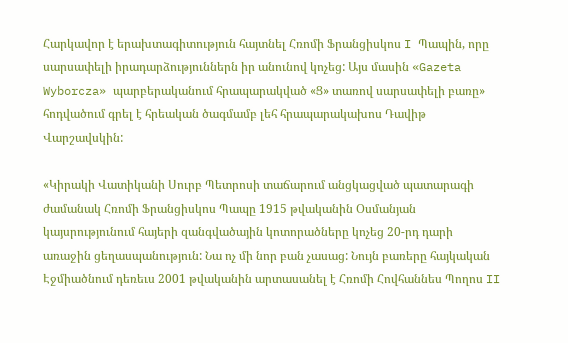Հարկավոր է երախտագիտություն հայտնել Հռոմի Ֆրանցիսկոս I Պապին, որը սարսափելի իրադարձություններն իր անունով կոչեց: Այս մասին «Gazeta Wyborcza» պարբերականում հրապարակված «Ց» տառով սարսափելի բառը» հոդվածում գրել է հրեական ծագմամբ լեհ հրապարակախոս Դավիթ Վարշավսկին:

«Կիրակի Վատիկանի Սուրբ Պետրոսի տաճարում անցկացված պատարագի ժամանակ Հռոմի Ֆրանցիսկոս Պապը 1915 թվականին Օսմանյան կայսրությունում հայերի զանգվածային կոտորածները կոչեց 20-րդ դարի առաջին ցեղասպանություն: Նա ոչ մի նոր բան չասաց: Նույն բառերը հայկական Էջմիածնում դեռեւս 2001 թվականին արտասանել է Հռոմի Հովհաննես Պողոս II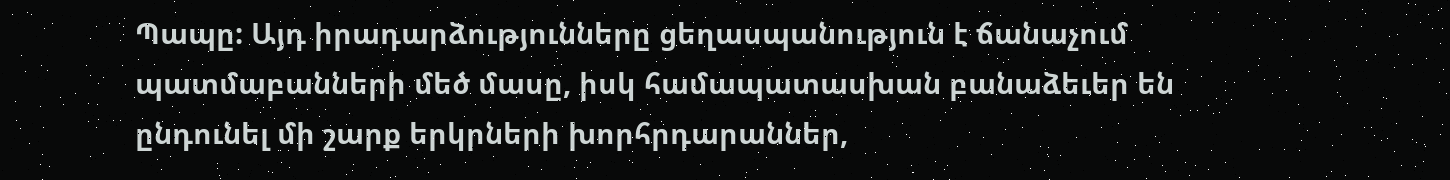Պապը: Այդ իրադարձությունները ցեղասպանություն է ճանաչում պատմաբանների մեծ մասը, իսկ համապատասխան բանաձեւեր են ընդունել մի շարք երկրների խորհրդարաններ,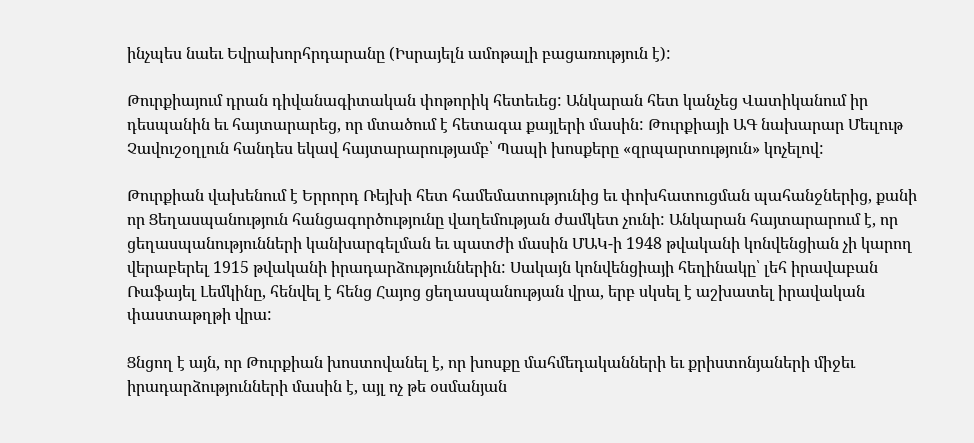ինչպես նաեւ Եվրախորհրդարանը (Իսրայելն ամոթալի բացառություն է):

Թուրքիայում դրան դիվանագիտական փոթորիկ հետեւեց: Անկարան հետ կանչեց Վատիկանում իր դեսպանին եւ հայտարարեց, որ մտածում է հետագա քայլերի մասին: Թուրքիայի ԱԳ նախարար Մեւլութ Չավուշօղլուն հանդես եկավ հայտարարությամբ՝ Պապի խոսքերը «զրպարտություն» կոչելով:

Թուրքիան վախենում է Երրորդ Ռեյխի հետ համեմատությունից եւ փոխհատուցման պահանջներից, քանի որ Ցեղասպանություն հանցագործությունը վաղեմության ժամկետ չունի: Անկարան հայտարարում է, որ ցեղասպանությունների կանխարգելման եւ պատժի մասին ՄԱԿ-ի 1948 թվականի կոնվենցիան չի կարող վերաբերել 1915 թվականի իրադարձություններին: Սակայն կոնվենցիայի հեղինակը՝ լեհ իրավաբան Ռաֆայել Լեմկինը, հենվել է հենց Հայոց ցեղասպանության վրա, երբ սկսել է աշխատել իրավական փաստաթղթի վրա:

Ցնցող է այն, որ Թուրքիան խոստովանել է, որ խոսքը մահմեդականների եւ քրիստոնյաների միջեւ իրադարձությունների մասին է, այլ ոչ թե օսմանյան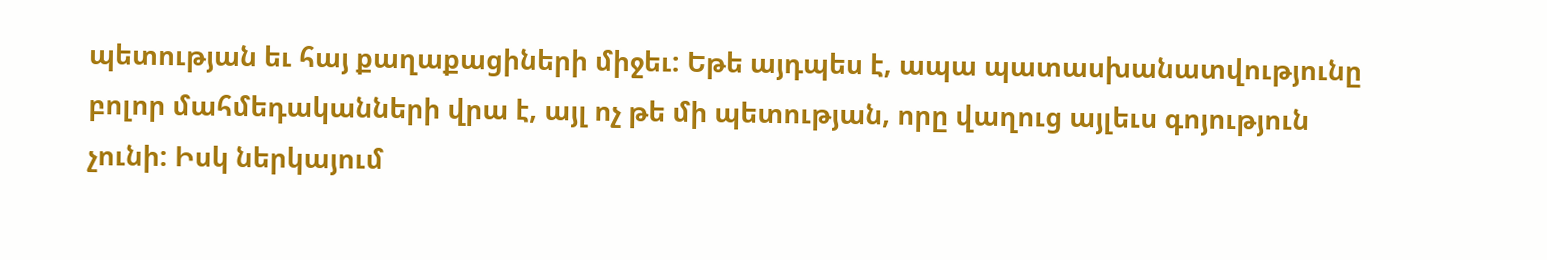պետության եւ հայ քաղաքացիների միջեւ: Եթե այդպես է, ապա պատասխանատվությունը բոլոր մահմեդականների վրա է, այլ ոչ թե մի պետության, որը վաղուց այլեւս գոյություն չունի: Իսկ ներկայում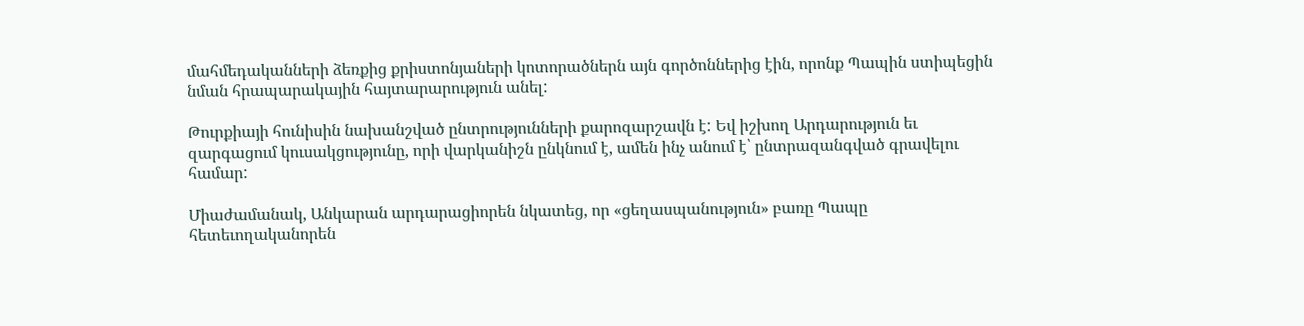մահմեդականների ձեռքից քրիստոնյաների կոտորածներն այն գործոններից էին, որոնք Պապին ստիպեցին նման հրապարակային հայտարարություն անել:

Թուրքիայի հունիսին նախանշված ընտրությունների քարոզարշավն է: Եվ իշխող Արդարություն եւ զարգացում կուսակցությունը, որի վարկանիշն ընկնում է, ամեն ինչ անում է՝ ընտրազանգված գրավելու համար:

Միաժամանակ, Անկարան արդարացիորեն նկատեց, որ «ցեղասպանություն» բառը Պապը հետեւողականորեն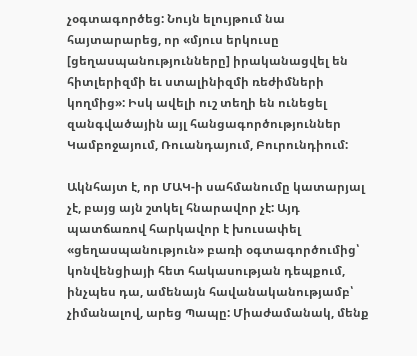չօգտագործեց: Նույն ելույթում նա հայտարարեց, որ «մյուս երկուսը [ցեղասպանությունները] իրականացվել են հիտլերիզմի եւ ստալինիզմի ռեժիմների կողմից»: Իսկ ավելի ուշ տեղի են ունեցել զանգվածային այլ հանցագործություններ Կամբոջայում, Ռուանդայում, Բուրունդիում:

Ակնհայտ է, որ ՄԱԿ-ի սահմանումը կատարյալ չէ, բայց այն շտկել հնարավոր չէ: Այդ պատճառով հարկավոր է խուսափել «ցեղասպանություն» բառի օգտագործումից՝ կոնվենցիայի հետ հակասության դեպքում, ինչպես դա, ամենայն հավանականությամբ՝ չիմանալով, արեց Պապը: Միաժամանակ, մենք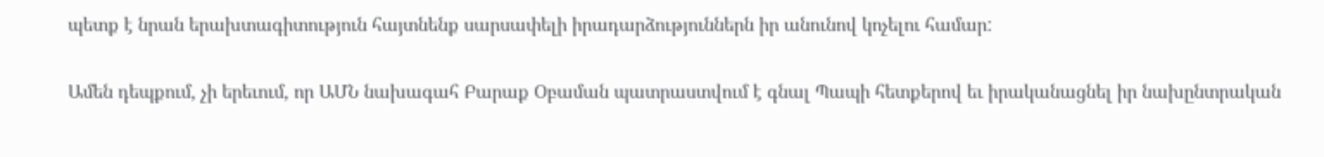պետք է նրան երախտագիտություն հայտնենք սարսափելի իրադարձություններն իր անունով կոչելու համար:

Ամեն դեպքում, չի երեւում, որ ԱՄՆ նախագահ Բարաք Օբաման պատրաստվում է գնալ Պապի հետքերով եւ իրականացնել իր նախընտրական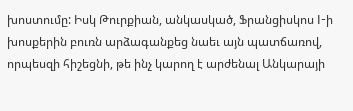խոստումը: Իսկ Թուրքիան, անկասկած, Ֆրանցիսկոս I-ի խոսքերին բուռն արձագանքեց նաեւ այն պատճառով, որպեսզի հիշեցնի, թե ինչ կարող է արժենալ Անկարայի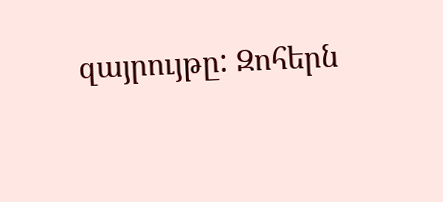զայրույթը: Զոհերն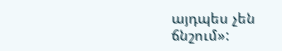այդպես չեն ճնշում»: